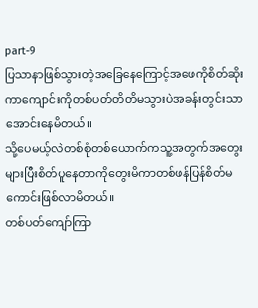part-9
ပြသာနာဖြစ်သွားတဲ့အခြေနေကြောင့်အဖေကိုစိတ်ဆိုးကာကျောင်းကိုတစ်ပတ်တိတိမသွားပဲအခန်းတွင်းသာအောင်းနေမိတယ်။
သို့ပေမယ့်လဲတစ်စုံတစ်ယောက်ကသူ့အတွက်အတွေးများပြီးစိတ်ပူနေတာကိုတွေးမိကာတစ်ဖန်ပြန်စိတ်မကောင်းဖြစ်လာမိတယ်။
တစ်ပတ်ကျော်ကြာ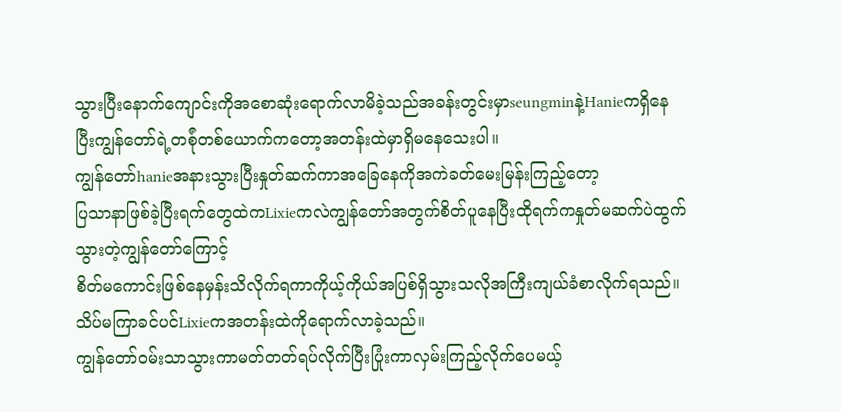သွားပြီးနောက်ကျောင်းကိုအစောဆုံးရောက်လာမိခဲ့သည်အခန်းတွင်းမှာseungminနဲ့Hanieကရှိနေပြီးကျွန်တော်ရဲ့တစ်ုံတစ်ယောက်ကတော့အတန်းထဲမှာရှိမနေသေးပါ။
ကျွန်တော်hanieအနားသွားပြီးနှုတ်ဆက်ကာအခြေနေကိုအကဲခတ်မေးမြန်းကြည့်တော့
ပြသာနာဖြစ်ခဲ့ပြီးရက်တွေထဲကLixieကလဲကျွန်တော်အတွက်စိတ်ပူနေပြီးထိုရက်ကနှုတ်မဆက်ပဲထွက်သွားတဲ့ကျွန်တော်ကြောင့်
စိတ်မကောင်းဖြစ်နေမှန်းသိလိုက်ရကာကိုယ့်ကိုယ်အပြစ်ရှိသွားသလိုအကြီးကျယ်ခံစာလိုက်ရသည်။
သိပ်မကြာခင်ပင်Lixieကအတန်းထဲကိုရောက်လာခဲ့သည်။
ကျွန်တော်ဝမ်းသာသွားကာမတ်တတ်ရပ်လိုက်ပြီးပြုံးကာလှမ်းကြည့်လိုက်ပေမယ့်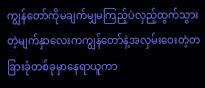ကျွန်တော်ကိုမချက်မျှမကြည့်ပဲလှည့်ထွက်သွားတဲ့မျက်နှာလေးကကျွန်တော်နဲ့အလှမ်းဝေးတဲ့တခြားခုံတစ်ခုမှာနေရာယူကာ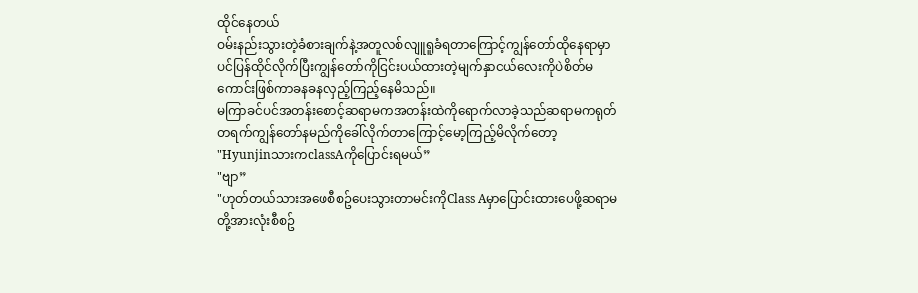ထိုင်နေတယ်
ဝမ်းနည်းသွားတဲ့ခံစားချက်နဲ့အတူလစ်လျူရူခံရတာကြောင့်ကျွန်တော်ထိုနေရာမှာပင်ပြန်ထိုင်လိုက်ပြီးကျွန်တော်ကိုငြင်းပယ်ထားတဲ့မျက်နှာငယ်လေးကိုပဲစိတ်မကောင်းဖြစ်ကာခနခနလှည့်ကြည့်နေမိသည်။
မကြာခင်ပင်အတန်းစောင့်ဆရာမကအတန်းထဲကိုရောက်လာခဲ့သည်ဆရာမကရုတ်တရက်ကျွန်တော်နမည်ကိုခေါ်လိုက်တာကြောင့်မော့ကြည့်မိလိုက်တော့
"HyunjinသားကclassAကိုပြောင်းရမယ်”
"ဗျာ”
"ဟုတ်တယ်သားအဖေစီစဥ်ပေးသွားတာမင်းကိုClass Aမှာပြောင်းထားပေဖို့ဆရာမတို့အားလုံးစီစဥ်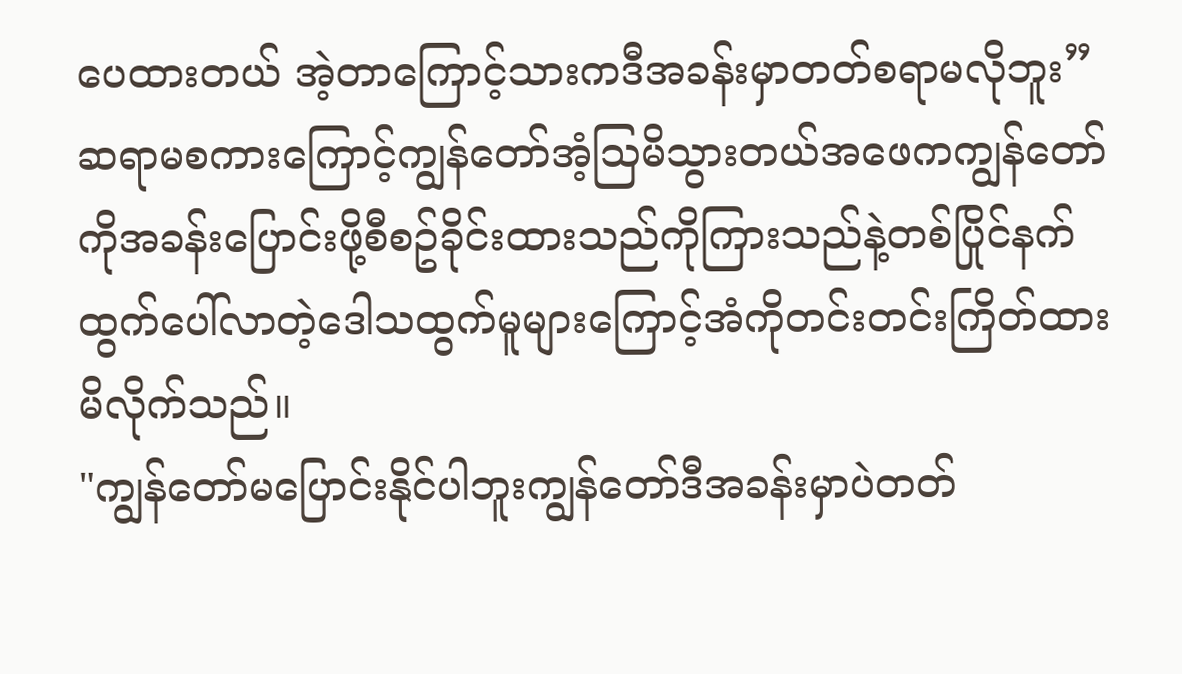ပေထားတယ် အဲ့တာကြောင့်သားကဒီအခန်းမှာတတ်စရာမလိုဘူး”
ဆရာမစကားကြောင့်ကျွန်တော်အံ့သြမိသွားတယ်အဖေကကျွန်တော်ကိုအခန်းပြောင်းဖို့စီစဥ်ခိုင်းထားသည်ကိုကြားသည်နဲ့တစ်ပြိုင်နက်ထွက်ပေါ်လာတဲ့ဒေါသထွက်မူများကြောင့်အံကိုတင်းတင်းကြိတ်ထားမိလိုက်သည်။
"ကျွန်တော်မပြောင်းနိုင်ပါဘူးကျွန်တော်ဒီအခန်းမှာပဲတတ်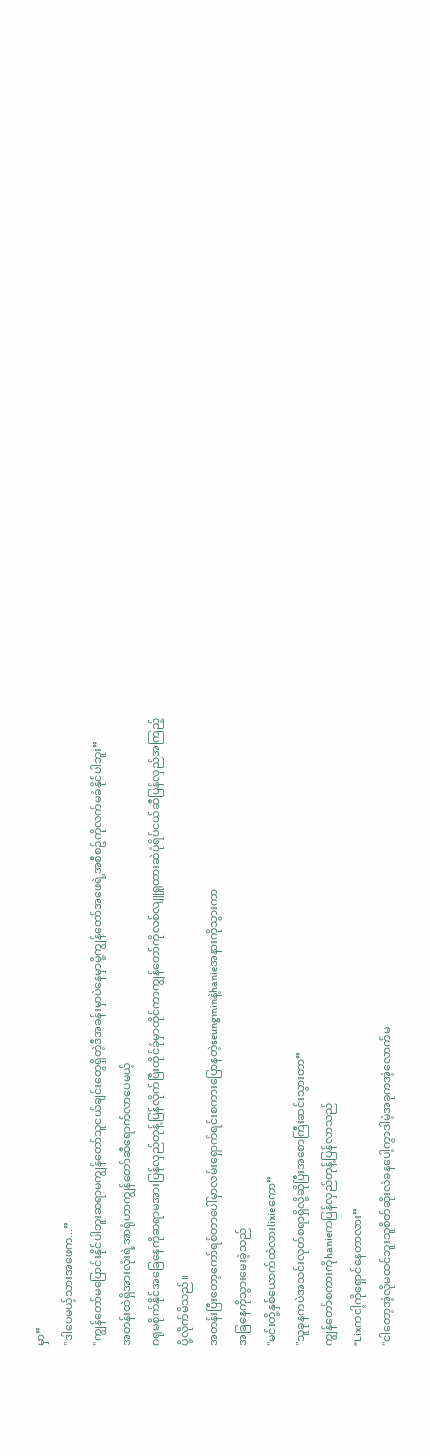မှာ”
"ဒါပေမယ့်သားအဖေက...”
"ကျွန်တော်မပြောင်းနိုင်ပါဘူးဆရာမကျွန်တော်သူငယ်ချင်းတွေရှိတဲ့ဒီအခန်းမှာပဲနေမှာမို့ကျွန်တော်အဖေရဲ့အစီစဥ်ကိုလက်မခံနိုင်ပါဘူး”
အတန်းထဲရှိအားလုံးရဲ့အာရုံဟာကျွန်တော်ဆီရောက်လာပေမယ့်
ဂရုမစိုက်နိုင်အခြေနေကိုဆရာမအားပြန်လှည်တုန့်ပြန်လိုက်ပြီးထိုင်ခုံမှာထိုင်ကာကျွန်တော်ကိုလစ်လျူရူထားဆဲပုံရိပ်ငယ်ဆီပြန်လှည်အကြည့်ပို့လိုက်မိသည်။
အတန်းပြီးတော့ကော်ရစ်တာပေါ်မှာလမ်းရှောက်ရင်းစကားပြောနတဲ့seungminနဲ့hanieအနားကိုသွားကာ
အခြနေကိုသွားမေးခဲ့သည်
"မင်းတို့နှစ်ယောက်ထဲလားlixieကော”
"သူခုနကပဲအသင်းလုတ်စရာရှိလို့ဆိုပြီးအစောကြီးဆင်းသွားတာ”
ကျွန်တော်စကားကိုhanieကပြန်လှည်တုန့်ပြန်လာသည်
"Lixကငါ့ကိုရှောင်နေတာလား”
"ငါတော့အဲ့လိုမထင်ဘူးသူစိတ်ဆိုးလဲခနပေါ့ကွာဒါမဲ့အခုကအဲ့လောက်မ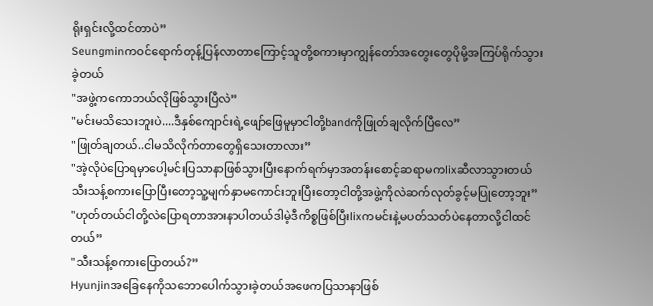ရိုးရှင်းလို့ထင်တာပဲ”
Seungminကဝင်ရောက်တုန့်ပြန်လာတာကြောင့်သူတို့စကားမှာကျွန်တော်အတွေးတွေပိုမို့အကြပ်ရိုက်သွားခဲ့တယ်
"အဖွဲ့ကကောဘယ်လိုဖြစ်သွားပြီလဲ”
"မင်းမသိသေးဘူးပဲ....ဒီနှစ်ကျောင်းရဲ့ဖျော်ဖြေမူမှာငါတို့bandကိုဖြုတ်ချလိုက်ပြီလေ”
"ဖြုတ်ချတယ်..ငါမသိလိုက်တာတွေရှိသေးတာလား”
"အဲ့လိုပဲပြောရမှာပေါ့မင်းပြသာနာဖြစ်သွားပြီးနောက်ရက်မှာအတန်းစောင့်ဆရာမကlixဆီလာသွားတယ်သီးသန့်စကားပြောပြီးတော့သူ့မျက်နှာမကောင်းဘူးပြီးတော့ငါတို့အဖွဲ့ကိုလဲဆက်လုတ်ခွင့်မပြုတော့ဘူး”
"ဟုတ်တယ်ငါတို့လဲပြောရတာအားနာပါတယ်ဒါမဲ့ဒီကိစ္စဖြစ်ပြီးlixကမင်းနဲ့မပတ်သတ်ပဲနေတာလို့ငါထင်တယ်”
"သီးသန့်စကားပြောတယ်?”
Hyunjinအခြေနေကိုသဘောပေါက်သွားခဲ့တယ်အဖေကပြသာနာဖြစ်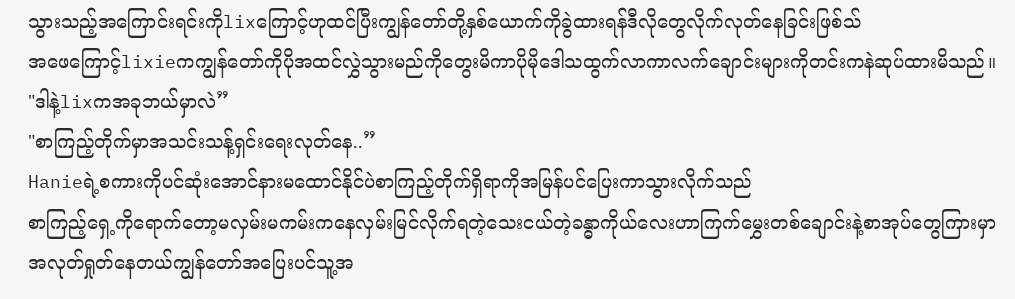သွားသည့်အကြောင်းရင်းကိုlixကြောင့်ဟုထင်ပြီးကျွန်တော်တို့နှစ်ယောက်ကိုခွဲထားရန်ဒီလိုတွေလိုက်လုတ်နေခြင်းဖြစ်သ်
အဖေကြောင့်lixieကကျွန်တော်ကိုပိုအထင်လွှဲသွားမည်ကိုတွေးမိကာပိုမိုဒေါသထွက်လာကာလက်ချောင်းများကိုတင်းကနဲဆုပ်ထားမိသည်။
"ဒါနဲ့lixကအခုဘယ်မှာလဲ”
"စာကြည့်တိုက်မှာအသင်းသန့်ရှင်းရေးလုတ်နေ..”
Hanieရဲ့စကားကိုပင်ဆုံးအောင်နားမထောင်နိုင်ပဲစာကြည့်တိုက်ရှိရာကိုအမြန်ပင်ပြေးကာသွားလိုက်သည်
စာကြည့်ရှေ့ကိုရောက်တော့မလှမ်းမကမ်းကနေလှမ်းမြင်လိုက်ရတဲ့သေးငယ်တဲ့ခန္ဓာကိုယ်လေးဟာကြက်မွှေးတစ်ချောင်းနဲ့စာအုပ်တွေကြားမှာအလုတ်ရှုတ်နေတယ်ကျွန်တော်အပြေးပင်သူ့အ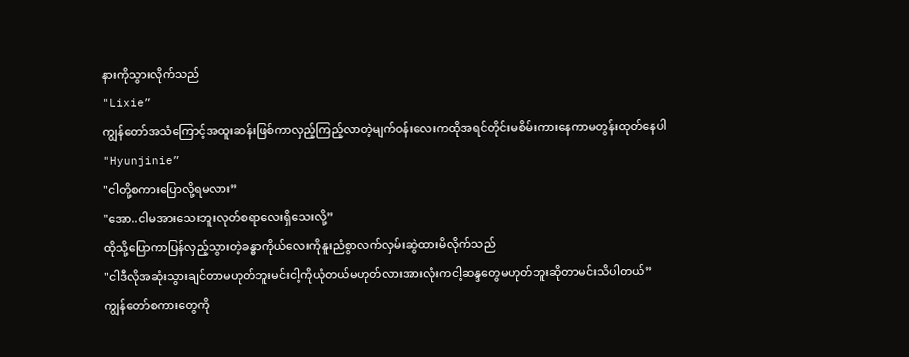နားကိုသွားလိုက်သည်
"Lixie”
ကျွန်တော်အသံကြောင့်အထူးဆန်းဖြစ်ကာလှည့်ကြည့်လာတဲ့မျက်ဝန်းလေးကထိုအရင်တိုင်းမစိမ်းကားနေကာမတွန်းထုတ်နေပါ
"Hyunjinie”
"ငါတို့စကားပြောလို့ရမလား”
"အော..ငါမအားသေးဘူးလုတ်စရာလေးရှိသေးလို့”
ထိုသို့ပြောကာပြန်လှည့်သွားတဲ့ခန္ဓာကိုယ်လေးကိုနူးညံစွာလက်လှမ်းဆွဲထားမိလိုက်သည်
"ငါဒီလိုအဆုံးသွားချင်တာမဟုတ်ဘူးမင်းငါ့ကိုယုံတယ်မဟုတ်လားအားလုံးကငါ့ဆန္ဒတွေမဟုတ်ဘူးဆိုတာမင်းသိပါတယ်”
ကျွန်တော်စကားတွေကို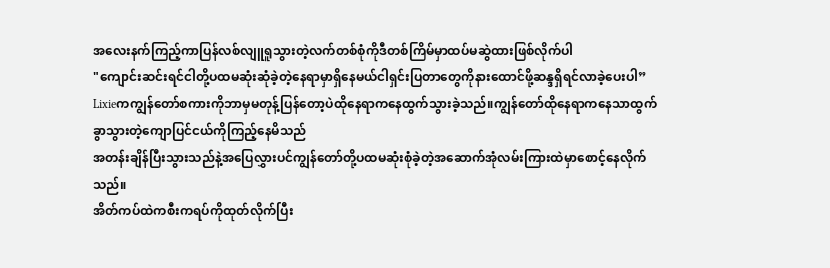အလေးနက်ကြည့်ကာပြန်လစ်လျူရူသွားတဲ့လက်တစ်စုံကိုဒီတစ်ကြိမ်မှာထပ်မဆွဲထားဖြစ်လိုက်ပါ
"ကျောင်းဆင်းရင်ငါတို့ပထမဆုံးဆုံခဲ့တဲ့နေရာမှာရှိနေမယ်ငါရှင်းပြတာတွေကိုနားထောင်ဖို့ဆန္ဒရှိရင်လာခဲ့ပေးပါ”
Lixieကကျွန်တော်စကားကိုဘာမှမတုန့်ပြန်တော့ပဲထိုနေရာကနေထွက်သွားခဲ့သည်။ကျွန်တော်ထိုနေရာကနေသာထွက်ခွာသွားတဲ့ကျောပြင်ငယ်ကိုကြည့်နေမိသည်
အတန်းချိန်ပြီးသွားသည်နဲ့အပြေလွှားပင်ကျွန်တော်တို့ပထမဆုံးစုံခဲ့တဲ့အဆောက်အုံလမ်းကြားထဲမှာစောင့်နေလိုက်သည်။
အိတ်ကပ်ထဲကစီးကရပ်ကိုထုတ်လိုက်ပြီး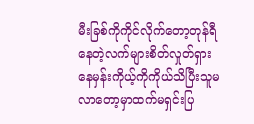မီးခြစ်ကိုကိုင်လိုက်တော့တုန်ရီနေတဲ့လက်များစိတ်လှုတ်ရှားနေမှန်းကိုယ့်ကိုကိုယ်သိပြီးသူမလာတော့မှာထက်မရှင်းပြ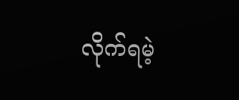လိုက်ရမဲ့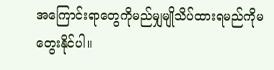အကြောင်းရာတွေကိုမည်မျှမျိုသိပ်ထားရမည်ကိုမတွေးနိုင်ပါ။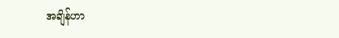အချိန်ဟာ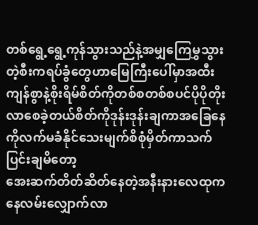တစ်ရွေ့ရွေ့ကုန်သွားသည်နဲ့အမျှကြေမွှသွားတဲ့စီးကရပ်ခွံတွေဟာမြေကြီးပေါ်မှာအထီးကျန်စွာနဲ့စိုးရိမ်စိတ်ကိုတစ်စတစ်စပင်ပိုပိုတိုးလာစေခဲ့တယ်စိတ်ကိုဒုန်းဒုန်းချကာအခြေနေကိုလက်မခံနိုင်သေးမျက်စိစုံမှိတ်ကာသက်ပြင်းချမိတော့
အေးဆက်တိတ်ဆိတ်နေတဲ့အနီးနားလေထုကနေလမ်းလျှောက်လာ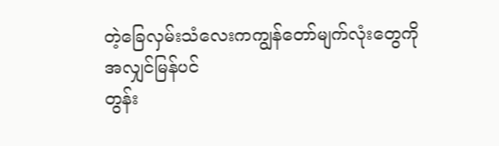တဲ့ခြေလှမ်းသံလေးကကျွန်တော်မျက်လုံးတွေကိုအလျှင်မြန်ပင်
တွန်း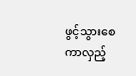ဖွင့်သွားစေကာလှည့်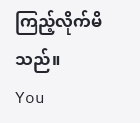ကြည့်လိုက်မိသည်။
You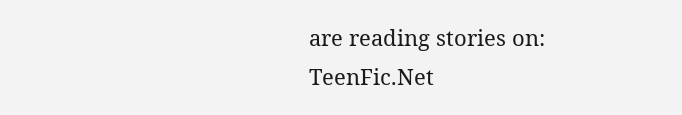are reading stories on: TeenFic.Net